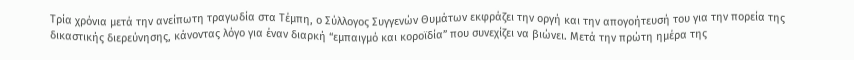Τρία χρόνια μετά την ανείπωτη τραγωδία στα Τέμπη, ο Σύλλογος Συγγενών Θυμάτων εκφράζει την οργή και την απογοήτευσή του για την πορεία της δικαστικής διερεύνησης, κάνοντας λόγο για έναν διαρκή “εμπαιγμό και κοροϊδία” που συνεχίζει να βιώνει. Μετά την πρώτη ημέρα της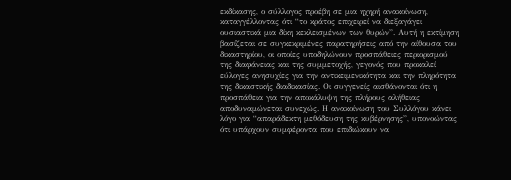εκδίκασης, ο σύλλογος προέβη σε μια ηχηρή ανακοίνωση, καταγγέλλοντας ότι “το κράτος επιχειρεί να διεξαγάγει ουσιαστικά μια δίκη κεκλεισμένων των θυρών”. Αυτή η εκτίμηση βασίζεται σε συγκεκριμένες παρατηρήσεις από την αίθουσα του δικαστηρίου, οι οποίες υποδηλώνουν προσπάθειες περιορισμού της διαφάνειας και της συμμετοχής, γεγονός που προκαλεί εύλογες ανησυχίες για την αντικειμενικότητα και την πληρότητα της δικαστικής διαδικασίας. Οι συγγενείς αισθάνονται ότι η προσπάθεια για την αποκάλυψη της πλήρους αλήθειας αποδυναμώνεται συνεχώς. Η ανακοίνωση του Συλλόγου κάνει λόγο για “απαράδεκτη μεθόδευση της κυβέρνησης”, υπονοώντας ότι υπάρχουν συμφέροντα που επιδιώκουν να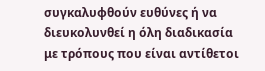συγκαλυφθούν ευθύνες ή να διευκολυνθεί η όλη διαδικασία με τρόπους που είναι αντίθετοι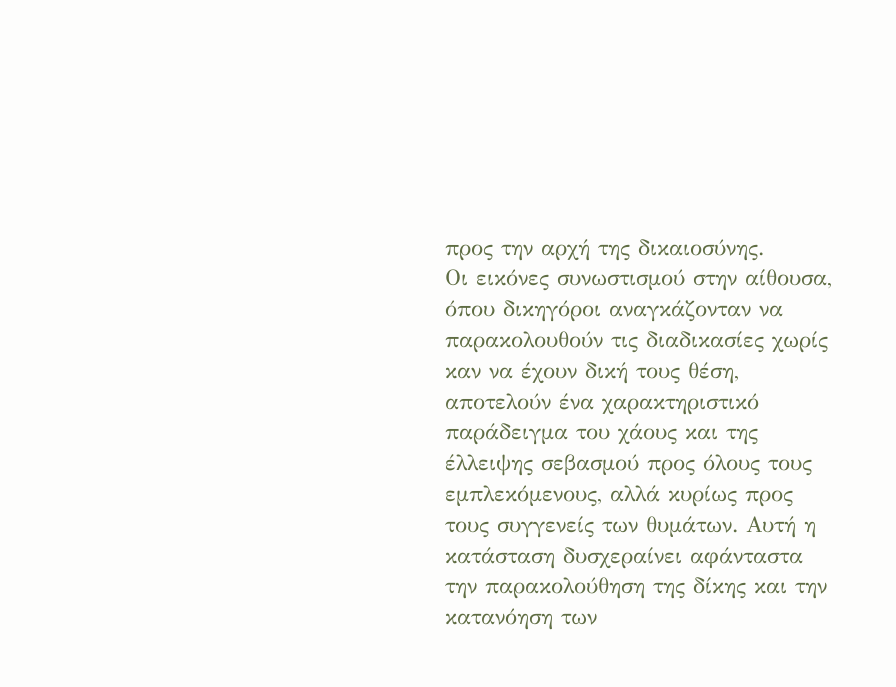προς την αρχή της δικαιοσύνης.
Οι εικόνες συνωστισμού στην αίθουσα, όπου δικηγόροι αναγκάζονταν να παρακολουθούν τις διαδικασίες χωρίς καν να έχουν δική τους θέση, αποτελούν ένα χαρακτηριστικό παράδειγμα του χάους και της έλλειψης σεβασμού προς όλους τους εμπλεκόμενους, αλλά κυρίως προς τους συγγενείς των θυμάτων. Αυτή η κατάσταση δυσχεραίνει αφάνταστα την παρακολούθηση της δίκης και την κατανόηση των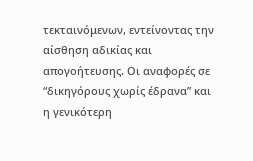τεκταινόμενων, εντείνοντας την αίσθηση αδικίας και απογοήτευσης. Οι αναφορές σε “δικηγόρους χωρίς έδρανα” και η γενικότερη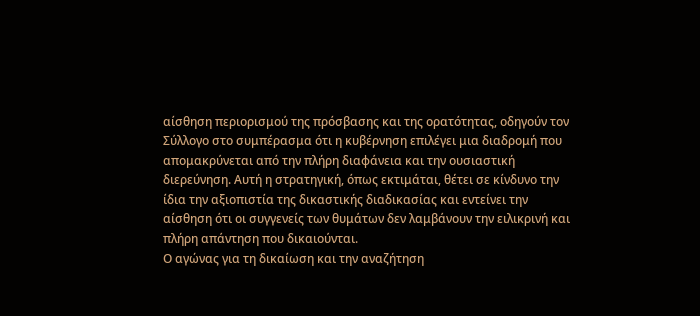αίσθηση περιορισμού της πρόσβασης και της ορατότητας, οδηγούν τον Σύλλογο στο συμπέρασμα ότι η κυβέρνηση επιλέγει μια διαδρομή που απομακρύνεται από την πλήρη διαφάνεια και την ουσιαστική διερεύνηση. Αυτή η στρατηγική, όπως εκτιμάται, θέτει σε κίνδυνο την ίδια την αξιοπιστία της δικαστικής διαδικασίας και εντείνει την αίσθηση ότι οι συγγενείς των θυμάτων δεν λαμβάνουν την ειλικρινή και πλήρη απάντηση που δικαιούνται.
Ο αγώνας για τη δικαίωση και την αναζήτηση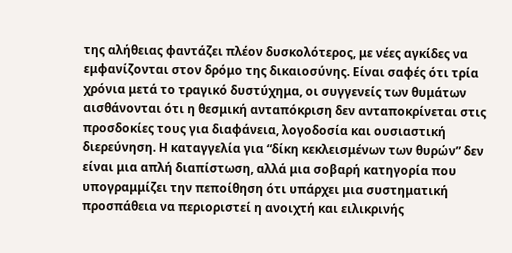της αλήθειας φαντάζει πλέον δυσκολότερος, με νέες αγκίδες να εμφανίζονται στον δρόμο της δικαιοσύνης. Είναι σαφές ότι τρία χρόνια μετά το τραγικό δυστύχημα, οι συγγενείς των θυμάτων αισθάνονται ότι η θεσμική ανταπόκριση δεν ανταποκρίνεται στις προσδοκίες τους για διαφάνεια, λογοδοσία και ουσιαστική διερεύνηση. Η καταγγελία για “δίκη κεκλεισμένων των θυρών” δεν είναι μια απλή διαπίστωση, αλλά μια σοβαρή κατηγορία που υπογραμμίζει την πεποίθηση ότι υπάρχει μια συστηματική προσπάθεια να περιοριστεί η ανοιχτή και ειλικρινής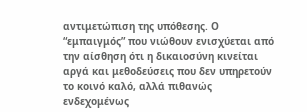αντιμετώπιση της υπόθεσης. Ο “εμπαιγμός” που νιώθουν ενισχύεται από την αίσθηση ότι η δικαιοσύνη κινείται αργά και μεθοδεύσεις που δεν υπηρετούν το κοινό καλό, αλλά πιθανώς ενδεχομένως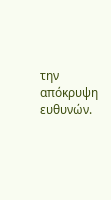την απόκρυψη ευθυνών.